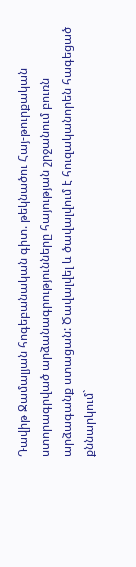Դավիթ Ջամալյան հոգեբանական գիտ. թեկնածու Հայ-թուրքական ստորագրված արձանագրությունները հայության շրջանում բուռն արձագանք ստացան: Ծավալվել և ծավալվում է հուզականորեն հագեցած քննարկում`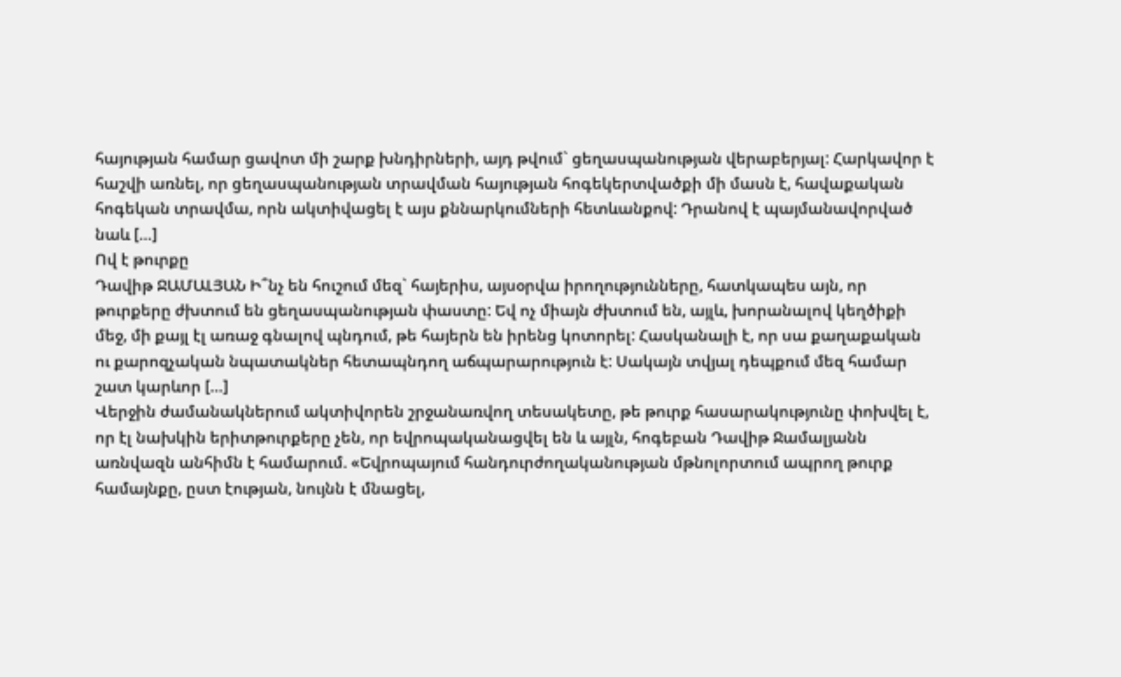հայության համար ցավոտ մի շարք խնդիրների, այդ թվում` ցեղասպանության վերաբերյալ: Հարկավոր է հաշվի առնել, որ ցեղասպանության տրավման հայության հոգեկերտվածքի մի մասն է, հավաքական հոգեկան տրավմա, որն ակտիվացել է այս քննարկումների հետևանքով: Դրանով է պայմանավորված նաև […]
Ով է թուրքը
Դավիթ ՋԱՄԱԼՅԱՆ Ի՞նչ են հուշում մեզ` հայերիս, այսօրվա իրողությունները, հատկապես այն, որ թուրքերը ժխտում են ցեղասպանության փաստը: Եվ ոչ միայն ժխտում են, այլև, խորանալով կեղծիքի մեջ, մի քայլ էլ առաջ գնալով պնդում, թե հայերն են իրենց կոտորել: Հասկանալի է, որ սա քաղաքական ու քարոզչական նպատակներ հետապնդող աճպարարություն է: Սակայն տվյալ դեպքում մեզ համար շատ կարևոր […]
Վերջին ժամանակներում ակտիվորեն շրջանառվող տեսակետը, թե թուրք հասարակությունը փոխվել է, որ էլ նախկին երիտթուրքերը չեն, որ եվրոպականացվել են և այլն, հոգեբան Դավիթ Ջամալյանն առնվազն անհիմն է համարում. «Եվրոպայում հանդուրժողականության մթնոլորտում ապրող թուրք համայնքը, ըստ էության, նույնն է մնացել,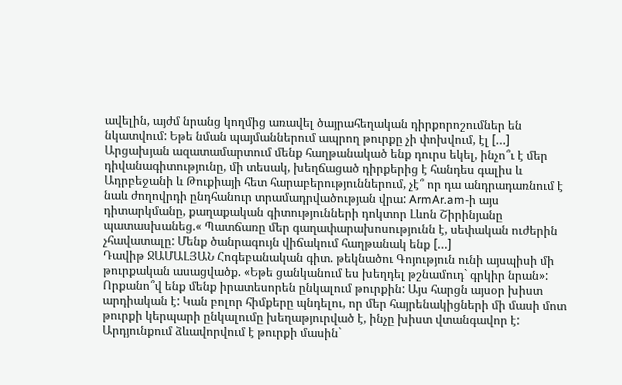ավելին, այժմ նրանց կողմից առավել ծայրահեղական դիրքորոշումներ են նկատվում: Եթե նման պայմաններում ապրող թուրքը չի փոխվում, էլ […]
Արցախյան ազատամարտում մենք հաղթանակած ենք դուրս եկել, ինչո՞ւ է մեր դիվանագիտությունը, մի տեսակ, խեղճացած դիրքերից է հանդես գալիս և Ադրբեջանի և Թուքիայի հետ հարաբերություններում, չէ՞ որ դա անդրադառնում է նաև ժողովրդի ընդհանուր տրամադրվածության վրա: ArmAr.am-ի այս դիտարկմանը, քաղաքական գիտությունների դոկտոր Լևոն Շիրինյանը պատասխանեց.« Պատճառը մեր գաղափարախոսությունն է, սեփական ուժերին չհավատալը: Մենք ծանրագույն վիճակում հաղթանակ ենք […]
Դավիթ ՋԱՄԱԼՅԱՆ Հոգեբանական գիտ. թեկնածու Գոյություն ունի այսպիսի մի թուրքական ասացվածք. «Եթե ցանկանում ես խեղդել թշնամուդ` գրկիր նրան»: Որքանո՞վ ենք մենք իրատեսորեն ընկալում թուրքին: Այս հարցն այսօր խիստ արդիական է: Կան բոլոր հիմքերը պնդելու, որ մեր հայրենակիցների մի մասի մոտ թուրքի կերպարի ընկալումը խեղաթյուրված է, ինչը խիստ վտանգավոր է: Արդյունքում ձևավորվում է թուրքի մասին`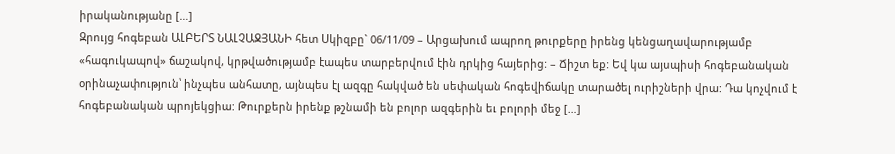իրականությանը […]
Զրույց հոգեբան ԱԼԲԵՐՏ ՆԱԼՉԱՋՅԱՆԻ հետ Սկիզբը` 06/11/09 – Արցախում ապրող թուրքերը իրենց կենցաղավարությամբ «հագուկապով» ճաշակով, կրթվածությամբ էապես տարբերվում էին դրկից հայերից: – Ճիշտ եք: Եվ կա այսպիսի հոգեբանական օրինաչափություն՝ ինչպես անհատը, այնպես էլ ազգը հակված են սեփական հոգեվիճակը տարածել ուրիշների վրա: Դա կոչվում է հոգեբանական պրոյեկցիա: Թուրքերն իրենք թշնամի են բոլոր ազգերին եւ բոլորի մեջ […]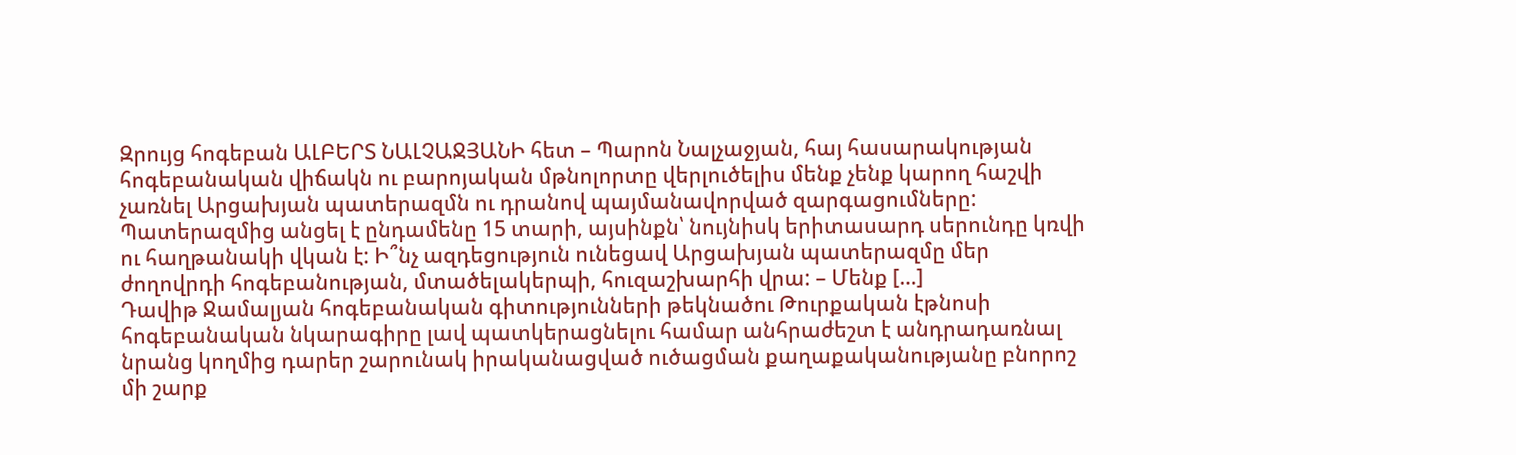Զրույց հոգեբան ԱԼԲԵՐՏ ՆԱԼՉԱՋՅԱՆԻ հետ – Պարոն Նալչաջյան, հայ հասարակության հոգեբանական վիճակն ու բարոյական մթնոլորտը վերլուծելիս մենք չենք կարող հաշվի չառնել Արցախյան պատերազմն ու դրանով պայմանավորված զարգացումները: Պատերազմից անցել է ընդամենը 15 տարի, այսինքն՝ նույնիսկ երիտասարդ սերունդը կռվի ու հաղթանակի վկան է: Ի՞նչ ազդեցություն ունեցավ Արցախյան պատերազմը մեր ժողովրդի հոգեբանության, մտածելակերպի, հուզաշխարհի վրա: – Մենք […]
Դավիթ Ջամալյան հոգեբանական գիտությունների թեկնածու Թուրքական էթնոսի հոգեբանական նկարագիրը լավ պատկերացնելու համար անհրաժեշտ է անդրադառնալ նրանց կողմից դարեր շարունակ իրականացված ուծացման քաղաքականությանը բնորոշ մի շարք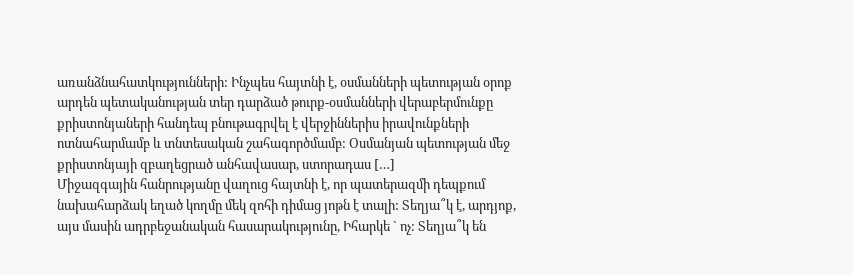առանձնահատկությունների: Ինչպես հայտնի է, օսմանների պետության օրոք արդեն պետականության տեր դարձած թուրք-օսմանների վերաբերմունքը քրիստոնյաների հանդեպ բնութագրվել է վերջիններիս իրավունքների ոտնահարմամբ և տնտեսական շահագործմամբ: Օսմանյան պետության մեջ քրիստոնյայի զբաղեցրած անհավասար, ստորադաս […]
Միջազգային հանրությանը վաղուց հայտնի է, որ պատերազմի դեպքում նախահարձակ եղած կողմը մեկ զոհի դիմաց յոթն է տալի: Տեղյա՞կ է, արդյոք, այս մասին ադրբեջանական հասարակությունը, Իհարկե ` ոչ: Տեղյա՞կ են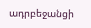ադրբեջանցի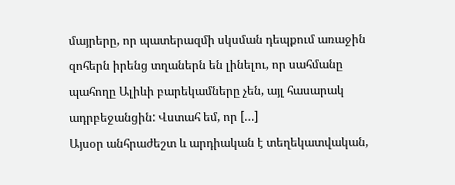մայրերը, որ պատերազմի սկսման դեպքում առաջին զոհերն իրենց տղաներն են լինելու, որ սահմանը պահողը Ալիևի բարեկամները չեն, այլ հասարակ ադրբեջանցին: Վստահ եմ, որ […]
Այսօր անհրաժեշտ և արդիական է տեղեկատվական,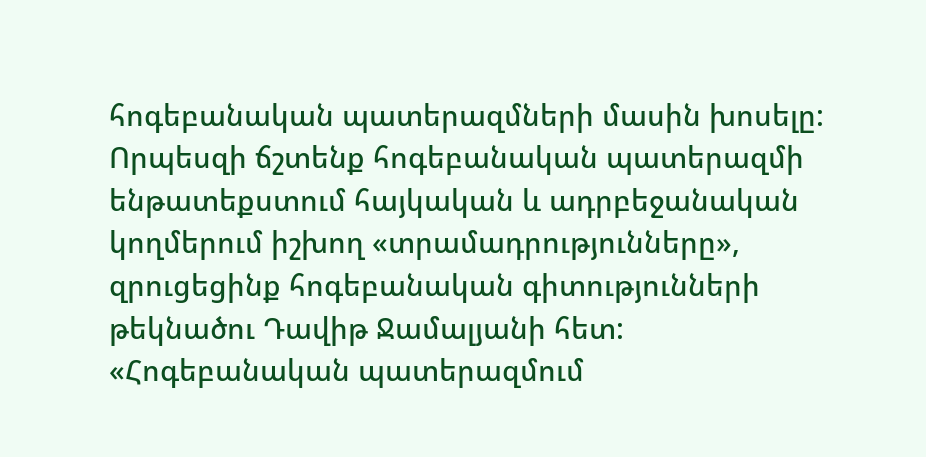հոգեբանական պատերազմների մասին խոսելը: Որպեսզի ճշտենք հոգեբանական պատերազմի ենթատեքստում հայկական և ադրբեջանական կողմերում իշխող «տրամադրությունները», զրուցեցինք հոգեբանական գիտությունների թեկնածու Դավիթ Ջամալյանի հետ: «Հոգեբանական պատերազմում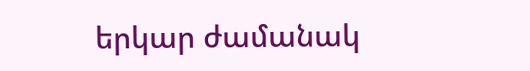երկար ժամանակ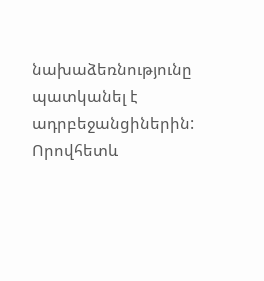նախաձեռնությունը պատկանել է ադրբեջանցիներին: Որովհետև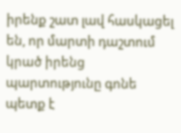իրենք շատ լավ հասկացել են, որ մարտի դաշտում կրած իրենց պարտությունը գոնե պետք է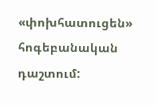«փոխհատուցեն» հոգեբանական դաշտում: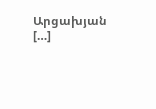Արցախյան […]